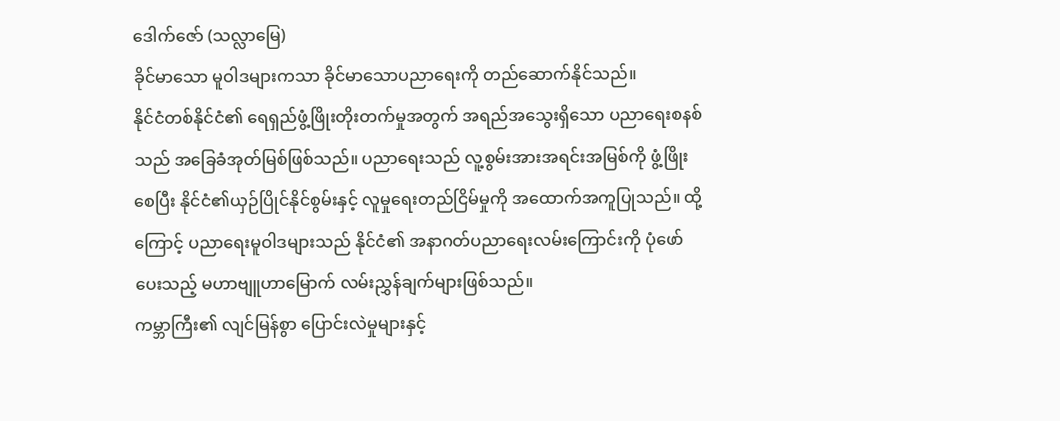ဒေါက်ဇော် (သလ္လာမြေ)
ခိုင်မာသော မူဝါဒများကသာ ခိုင်မာသောပညာရေးကို တည်ဆောက်နိုင်သည်။
နိုင်ငံတစ်နိုင်ငံ၏ ရေရှည်ဖွံ့ဖြိုးတိုးတက်မှုအတွက် အရည်အသွေးရှိသော ပညာရေးစနစ်သည် အခြေခံအုတ်မြစ်ဖြစ်သည်။ ပညာရေးသည် လူ့စွမ်းအားအရင်းအမြစ်ကို ဖွံ့ဖြိုးစေပြီး နိုင်ငံ၏ယှဉ်ပြိုင်နိုင်စွမ်းနှင့် လူမှုရေးတည်ငြိမ်မှုကို အထောက်အကူပြုသည်။ ထို့ကြောင့် ပညာရေးမူဝါဒများသည် နိုင်ငံ၏ အနာဂတ်ပညာရေးလမ်းကြောင်းကို ပုံဖော်ပေးသည့် မဟာဗျူဟာမြောက် လမ်းညွှန်ချက်များဖြစ်သည်။
ကမ္ဘာကြီး၏ လျင်မြန်စွာ ပြောင်းလဲမှုများနှင့်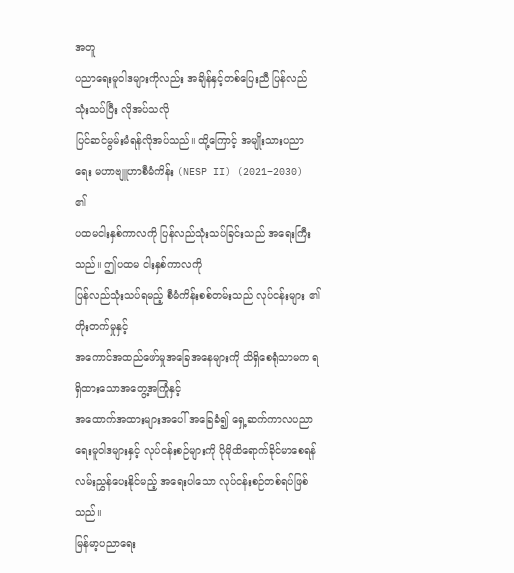အတူ
ပညာရေးမူဝါဒများကိုလည်း အချိန်နှင့်တစ်ပြေးညီ ပြန်လည်သုံးသပ်ပြီး လိုအပ်သလို
ပြင်ဆင်မွမ်းမံရန်လိုအပ်သည်။ ထို့ကြောင့် အမျိုးသားပညာရေး မဟာဗျူဟာစီမံကိန်း (NESP II) (2021–2030) ၏
ပထမငါးနှစ်ကာလကို ပြန်လည်သုံးသပ်ခြင်းသည် အရေးကြီးသည်။ ဤပထမ ငါးနှစ်ကာလကို
ပြန်လည်သုံးသပ်ရမည့် စီမံကိန်းစစ်တမ်းသည် လုပ်ငန်းများ ၏တိုးတက်မှုနှင့်
အကောင်အထည်ဖော်မှုအခြေအနေများကို သိရှိစေရုံသာမက ရရှိထားသောအတွေ့အကြုံနှင့်
အထောက်အထားများအပေါ် အခြေခံ၍ ရှေ့ဆက်ကာလပညာရေးမူဝါဒများနှင့် လုပ်ငန်းစဉ်များကို ပိုမိုထိရောက်ခိုင်မာစေရန်
လမ်းညွှန်ပေးနိုင်မည့် အရေးပါသော လုပ်ငန်းစဉ်တစ်ရပ်ဖြစ်သည်။
မြန်မာ့ပညာရေး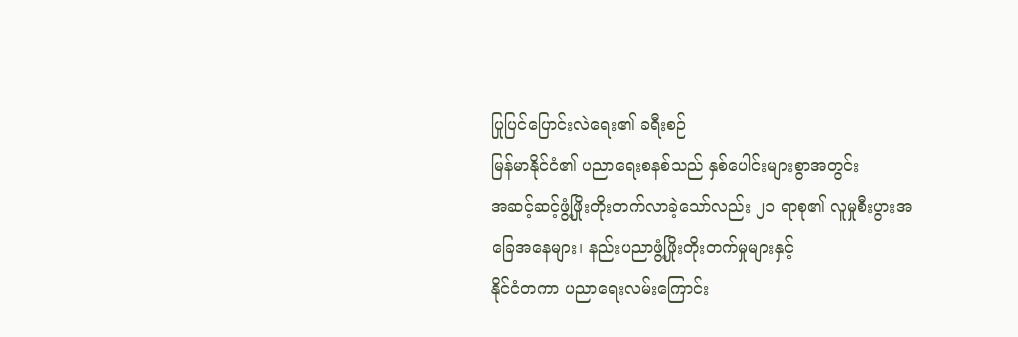ပြုပြင်ပြောင်းလဲရေး၏ ခရီးစဉ်
မြန်မာနိုင်ငံ၏ ပညာရေးစနစ်သည် နှစ်ပေါင်းများစွာအတွင်း
အဆင့်ဆင့်ဖွံ့ဖြိုးတိုးတက်လာခဲ့သော်လည်း ၂၁ ရာစု၏ လူမှုစီးပွားအခြေအနေများ၊ နည်းပညာဖွံ့ဖြိုးတိုးတက်မှုများနှင့်
နိုင်ငံတကာ ပညာရေးလမ်းကြောင်း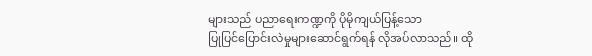များသည် ပညာရေးကဏ္ဍကို ပိုမိုကျယ်ပြန့်သော
ပြုပြင်ပြောင်းလဲမှုများဆောင်ရွက်ရန် လိုအပ်လာသည်။ ထို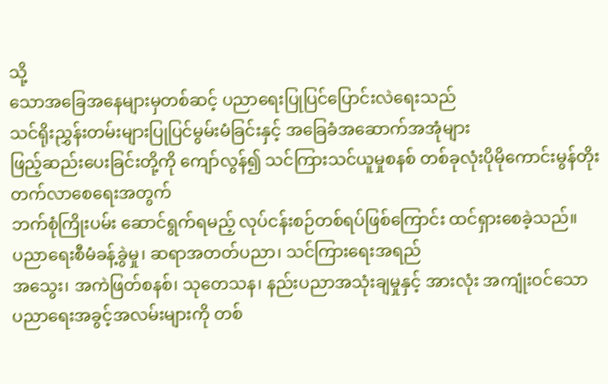သို့
သောအခြေအနေများမှတစ်ဆင့် ပညာရေးပြုပြင်ပြောင်းလဲရေးသည်
သင်ရိုးညွှန်းတမ်းများပြုပြင်မွမ်းမံခြင်းနှင့် အခြေခံအဆောက်အအုံများ
ဖြည့်ဆည်းပေးခြင်းတို့ကို ကျော်လွန်၍ သင်ကြားသင်ယူမှုစနစ် တစ်ခုလုံးပိုမိုကောင်းမွန်တိုးတက်လာစေရေးအတွက်
ဘက်စုံကြိုးပမ်း ဆောင်ရွက်ရမည့် လုပ်ငန်းစဉ်တစ်ရပ်ဖြစ်ကြောင်း ထင်ရှားစေခဲ့သည်။
ပညာရေးစီမံခန့်ခွဲမှု၊ ဆရာအတတ်ပညာ၊ သင်ကြားရေးအရည်
အသွေး၊ အကဲဖြတ်စနစ်၊ သုတေသန၊ နည်းပညာအသုံးချမှုနှင့် အားလုံး အကျုံးဝင်သော
ပညာရေးအခွင့်အလမ်းများကို တစ်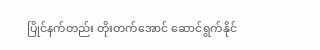ပြိုင်နက်တည်း တိုးတက်အောင် ဆောင်ရွက်နိုင်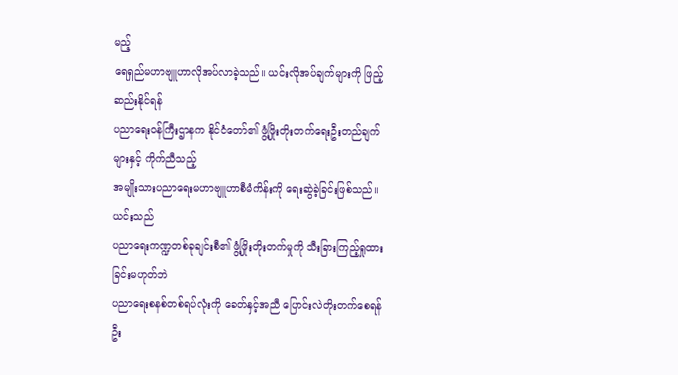မည့်
ရေရှည်မဟာဗျူဟာလိုအပ်လာခဲ့သည်။ ယင်းလိုအပ်ချက်များကို ဖြည့်ဆည်းနိုင်ရန်
ပညာရေးဝန်ကြီးဌာနက နိုင်ငံတော်၏ ဖွံ့ဖြိုးတိုးတက်ရေးဦးတည်ချက်များနှင့် ကိုက်ညီသည့်
အမျိုးသားပညာရေးမဟာဗျူဟာစီမံကိန်းကို ရေးဆွဲခဲ့ခြင်းဖြစ်သည်။ ယင်းသည်
ပညာရေးကဏ္ဍတစ်ခုချင်းစီ၏ ဖွံ့ဖြိုးတိုးတက်မှုကို သီးခြားကြည့်ရှုထားခြင်းမဟုတ်ဘဲ
ပညာရေးစနစ်တစ်ရပ်လုံးကို ခေတ်နှင့်အညီ ပြောင်းလဲတိုးတက်စေရန် ဦး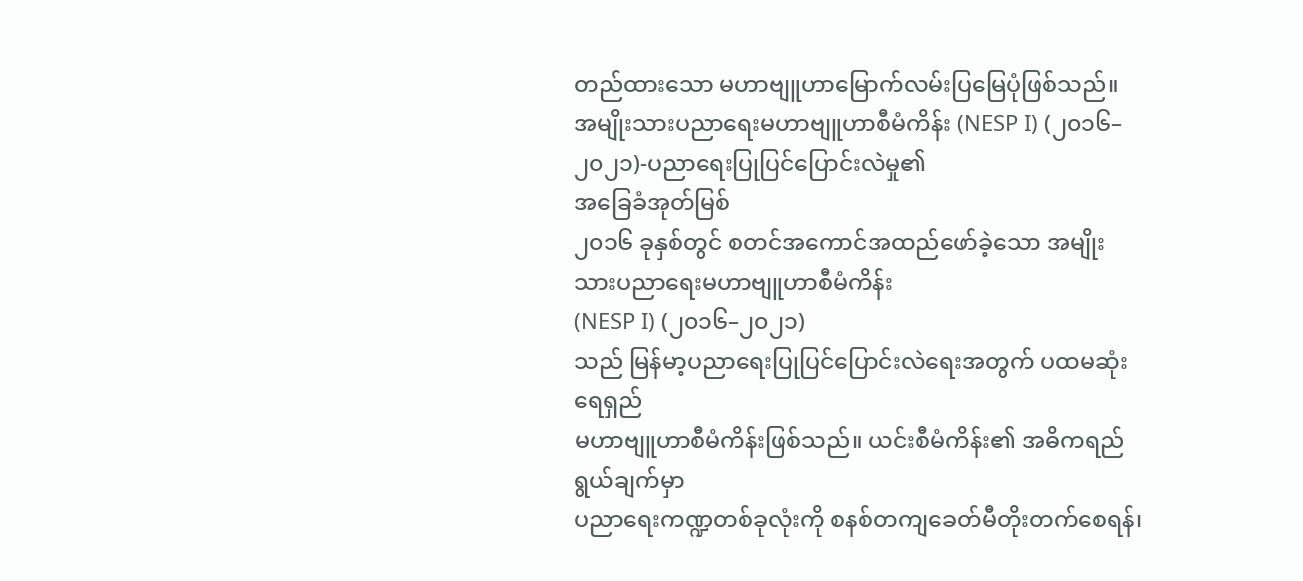တည်ထားသော မဟာဗျူဟာမြောက်လမ်းပြမြေပုံဖြစ်သည်။
အမျိုးသားပညာရေးမဟာဗျူဟာစီမံကိန်း (NESP I) (၂၀၁၆–၂၀၂၁)-ပညာရေးပြုပြင်ပြောင်းလဲမှု၏
အခြေခံအုတ်မြစ်
၂၀၁၆ ခုနှစ်တွင် စတင်အကောင်အထည်ဖော်ခဲ့သော အမျိုးသားပညာရေးမဟာဗျူဟာစီမံကိန်း
(NESP I) (၂၀၁၆–၂၀၂၁)
သည် မြန်မာ့ပညာရေးပြုပြင်ပြောင်းလဲရေးအတွက် ပထမဆုံးရေရှည်
မဟာဗျူဟာစီမံကိန်းဖြစ်သည်။ ယင်းစီမံကိန်း၏ အဓိကရည်ရွယ်ချက်မှာ
ပညာရေးကဏ္ဍတစ်ခုလုံးကို စနစ်တကျခေတ်မီတိုးတက်စေရန်၊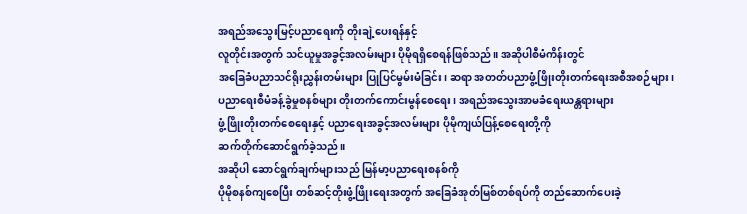အရည်အသွေးမြင့်ပညာရေးကို တိုးချဲ့ပေးရန်နှင့်
လူတိုင်းအတွက် သင်ယူမှုအခွင့်အလမ်းများ ပိုမိုရရှိစေရန်ဖြစ်သည်။ အဆိုပါစီမံကိန်းတွင်
အခြေခံပညာသင်ရိုးညွှန်းတမ်းများ ပြုပြင်မွမ်းမံခြင်း၊ ဆရာ အတတ်ပညာဖွံ့ဖြိုးတိုးတက်ရေးအစီအစဉ်များ၊
ပညာရေးစီမံခန့်ခွဲမှုစနစ်များ တိုးတက်ကောင်းမွန်စေရေး၊ အရည်အသွေးအာမခံရေးယန္တရားများ
ဖွံ့ဖြိုးတိုးတက်စေရေးနှင့် ပညာရေးအခွင့်အလမ်းများ ပိုမိုကျယ်ပြန့်စေရေးတို့ကို
ဆက်တိုက်ဆောင်ရွက်ခဲ့သည်။
အဆိုပါ ဆောင်ရွက်ချက်များသည် မြန်မာ့ပညာရေးစနစ်ကို
ပိုမိုစနစ်ကျစေပြီး တစ်ဆင့်တိုးဖွံ့ဖြိုးရေးအတွက် အခြေခံအုတ်မြစ်တစ်ရပ်ကို တည်ဆောက်ပေးခဲ့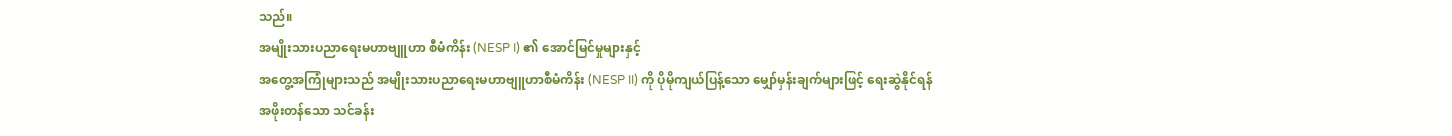သည်။
အမျိုးသားပညာရေးမဟာဗျူဟာ စီမံကိန်း (NESP I) ၏ အောင်မြင်မှုများနှင့်
အတွေ့အကြုံများသည် အမျိုးသားပညာရေးမဟာဗျူဟာစီမံကိန်း (NESP II) ကို ပိုမိုကျယ်ပြန့်သော မျှော်မှန်းချက်များဖြင့် ရေးဆွဲနိုင်ရန်
အဖိုးတန်သော သင်ခန်း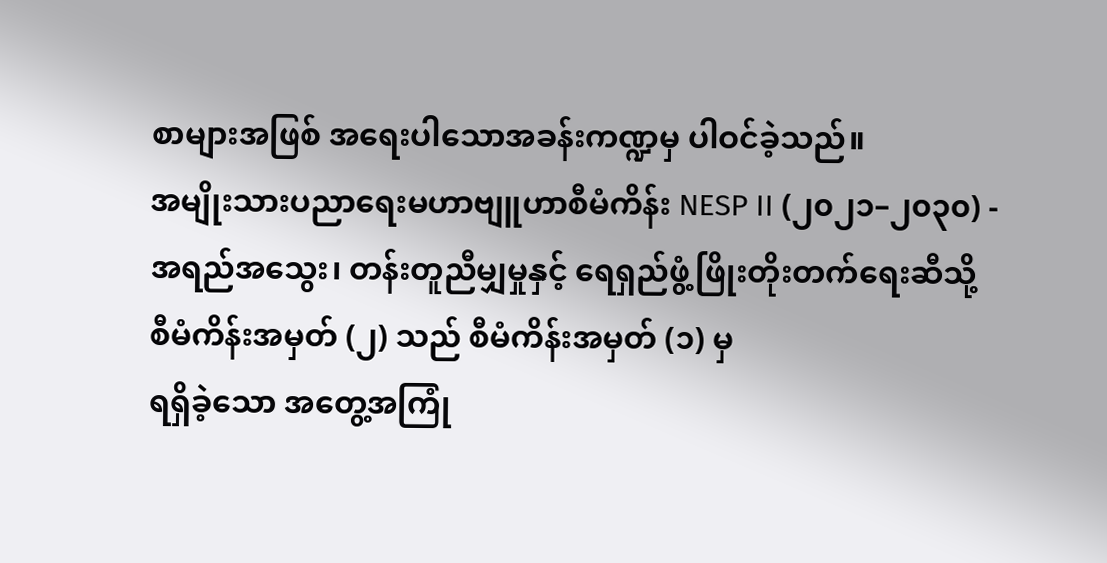စာများအဖြစ် အရေးပါသောအခန်းကဏ္ဍမှ ပါဝင်ခဲ့သည်။
အမျိုးသားပညာရေးမဟာဗျူဟာစီမံကိန်း NESP II (၂၀၂၁–၂၀၃၀) -
အရည်အသွေး၊ တန်းတူညီမျှမှုနှင့် ရေရှည်ဖွံ့ဖြိုးတိုးတက်ရေးဆီသို့
စီမံကိန်းအမှတ် (၂) သည် စီမံကိန်းအမှတ် (၁) မှ
ရရှိခဲ့သော အတွေ့အကြုံ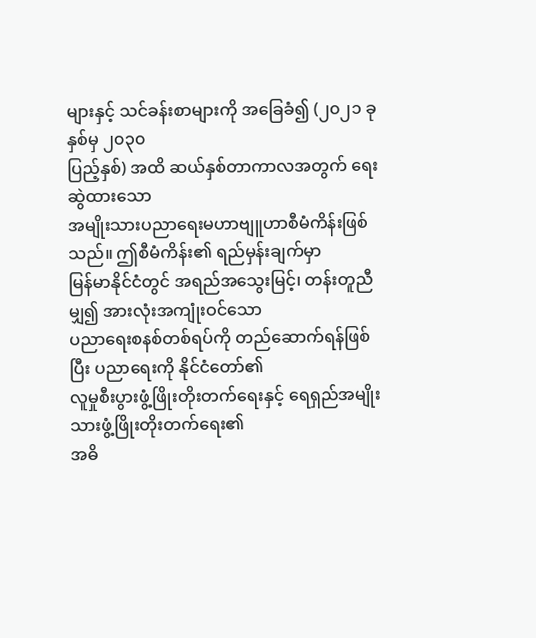များနှင့် သင်ခန်းစာများကို အခြေခံ၍ (၂၀၂၁ ခုနှစ်မှ ၂၀၃၀
ပြည့်နှစ်) အထိ ဆယ်နှစ်တာကာလအတွက် ရေးဆွဲထားသော
အမျိုးသားပညာရေးမဟာဗျူဟာစီမံကိန်းဖြစ်သည်။ ဤစီမံကိန်း၏ ရည်မှန်းချက်မှာ
မြန်မာနိုင်ငံတွင် အရည်အသွေးမြင့်၊ တန်းတူညီမျှ၍ အားလုံးအကျုံးဝင်သော
ပညာရေးစနစ်တစ်ရပ်ကို တည်ဆောက်ရန်ဖြစ်ပြီး ပညာရေးကို နိုင်ငံတော်၏
လူမှုစီးပွားဖွံ့ဖြိုးတိုးတက်ရေးနှင့် ရေရှည်အမျိုးသားဖွံ့ဖြိုးတိုးတက်ရေး၏
အဓိ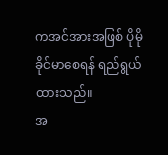ကအင်အားအဖြစ် ပိုမိုခိုင်မာစေရန် ရည်ရွယ်ထားသည်။
အ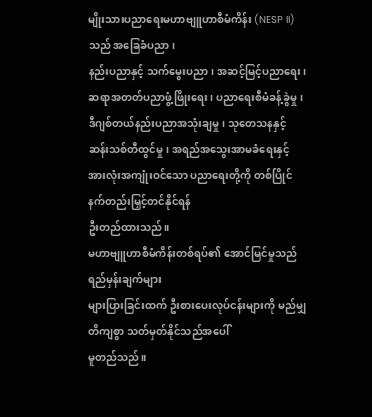မျိုးသားပညာရေးမဟာဗျူဟာစီမံကိန်း (NESP II) သည် အခြေခံပညာ၊
နည်းပညာနှင့် သက်မွေးပညာ၊ အဆင့်မြင့်ပညာရေး၊ ဆရာအတတ်ပညာဖွံ့ဖြိုးရေး၊ ပညာရေးစီမံခန့်ခွဲမှု၊
ဒီဂျစ်တယ်နည်းပညာအသုံးချမှု၊ သုတေသနနှင့် ဆန်းသစ်တီထွင်မှု၊ အရည်အသွေးအာမခံရေးနှင့်
အားလုံးအကျုံးဝင်သော ပညာရေးတို့ကို တစ်ပြိုင်နက်တည်းမြှင့်တင်နိုင်ရန်
ဦးတည်ထားသည်။
မဟာဗျူဟာစီမံကိန်းတစ်ရပ်၏ အောင်မြင်မှုသည် ရည်မှန်းချက်များ
များပြားခြင်းထက် ဦးစားပေးလုပ်ငန်းများကို မည်မျှတိကျစွာ သတ်မှတ်နိုင်သည်အပေါ်
မူတည်သည်။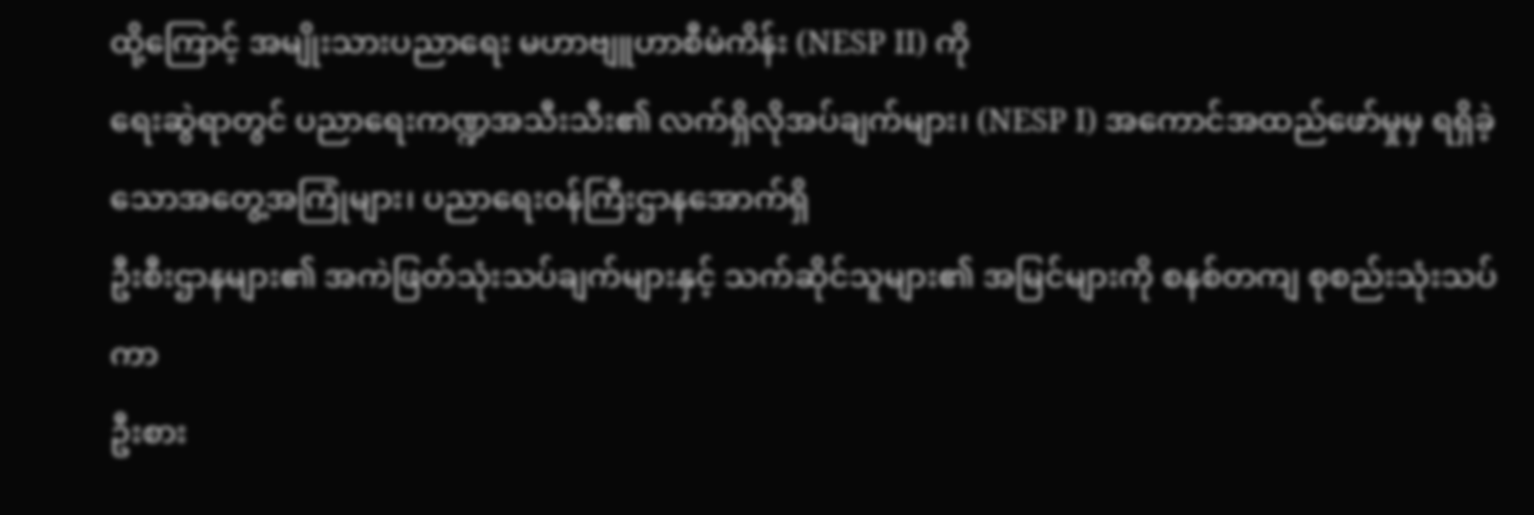ထို့ကြောင့် အမျိုးသားပညာရေး မဟာဗျူဟာစီမံကိန်း (NESP II) ကို
ရေးဆွဲရာတွင် ပညာရေးကဏ္ဍအသီးသီး၏ လက်ရှိလိုအပ်ချက်များ၊ (NESP I) အကောင်အထည်ဖော်မှုမှ ရရှိခဲ့သောအတွေ့အကြုံများ၊ ပညာရေးဝန်ကြီးဌာနအောက်ရှိ
ဦးစီးဌာနများ၏ အကဲဖြတ်သုံးသပ်ချက်များနှင့် သက်ဆိုင်သူများ၏ အမြင်များကို စနစ်တကျ စုစည်းသုံးသပ်ကာ
ဦးစား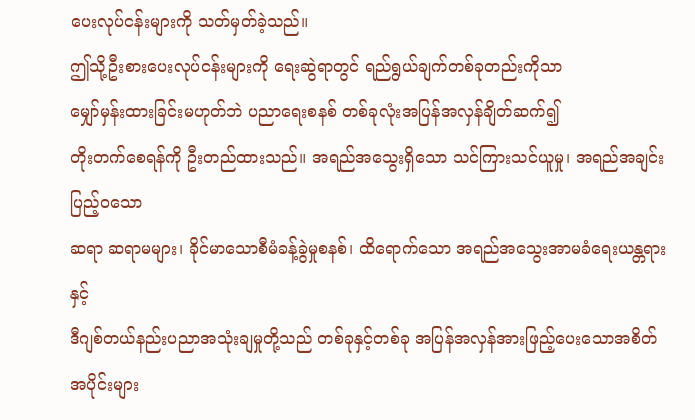ပေးလုပ်ငန်းများကို သတ်မှတ်ခဲ့သည်။
ဤသို့ဦးစားပေးလုပ်ငန်းများကို ရေးဆွဲရာတွင် ရည်ရွယ်ချက်တစ်ခုတည်းကိုသာ
မျှော်မှန်းထားခြင်းမဟုတ်ဘဲ ပညာရေးစနစ် တစ်ခုလုံးအပြန်အလှန်ချိတ်ဆက်၍
တိုးတက်စေရန်ကို ဦးတည်ထားသည်။ အရည်အသွေးရှိသော သင်ကြားသင်ယူမှု၊ အရည်အချင်းပြည့်ဝသော
ဆရာ ဆရာမများ၊ ခိုင်မာသောစီမံခန့်ခွဲမှုစနစ်၊ ထိရောက်သော အရည်အသွေးအာမခံရေးယန္တရားနှင့်
ဒီဂျစ်တယ်နည်းပညာအသုံးချမှုတို့သည် တစ်ခုနှင့်တစ်ခု အပြန်အလှန်အားဖြည့်ပေးသောအစိတ်
အပိုင်းများ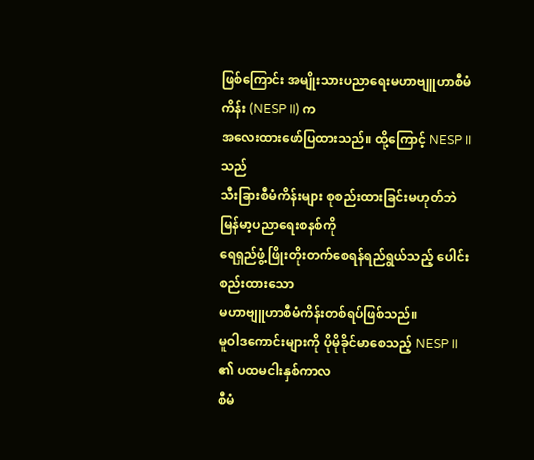ဖြစ်ကြောင်း အမျိုးသားပညာရေးမဟာဗျူဟာစီမံကိန်း (NESP II) က
အလေးထားဖော်ပြထားသည်။ ထို့ကြောင့် NESP II သည်
သီးခြားစီမံကိန်းများ စုစည်းထားခြင်းမဟုတ်ဘဲ မြန်မာ့ပညာရေးစနစ်ကို
ရေရှည်ဖွံ့ဖြိုးတိုးတက်စေရန်ရည်ရွယ်သည့် ပေါင်းစည်းထားသော
မဟာဗျူဟာစီမံကိန်းတစ်ရပ်ဖြစ်သည်။
မူဝါဒကောင်းများကို ပိုမိုခိုင်မာစေသည့် NESP II ၏ ပထမငါးနှစ်ကာလ
စီမံ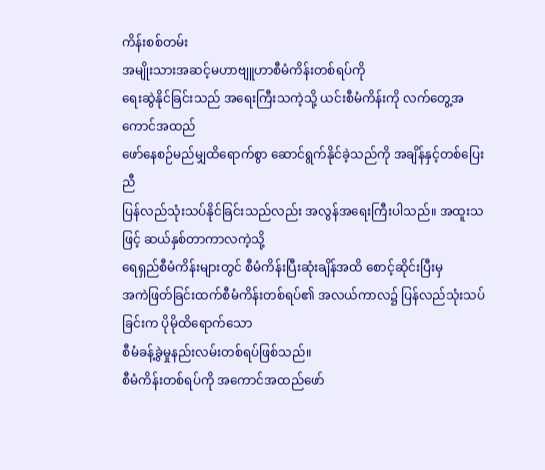ကိန်းစစ်တမ်း
အမျိုးသားအဆင့်မဟာဗျူဟာစီမံကိန်းတစ်ရပ်ကို
ရေးဆွဲနိုင်ခြင်းသည် အရေးကြီးသကဲ့သို့ ယင်းစီမံကိန်းကို လက်တွေ့အကောင်အထည်
ဖော်နေစဉ်မည်မျှထိရောက်စွာ ဆောင်ရွက်နိုင်ခဲ့သည်ကို အချိန်နှင့်တစ်ပြေးညီ
ပြန်လည်သုံးသပ်နိုင်ခြင်းသည်လည်း အလွန်အရေးကြီးပါသည်။ အထူးသဖြင့် ဆယ်နှစ်တာကာလကဲ့သို့
ရေရှည်စီမံကိန်းများတွင် စီမံကိန်းပြီးဆုံးချိန်အထိ စောင့်ဆိုင်းပြီးမှ
အကဲဖြတ်ခြင်းထက်စီမံကိန်းတစ်ရပ်၏ အလယ်ကာလ၌ ပြန်လည်သုံးသပ်ခြင်းက ပိုမိုထိရောက်သော
စီမံခန့်ခွဲမှုနည်းလမ်းတစ်ရပ်ဖြစ်သည်။
စီမံကိန်းတစ်ရပ်ကို အကောင်အထည်ဖော်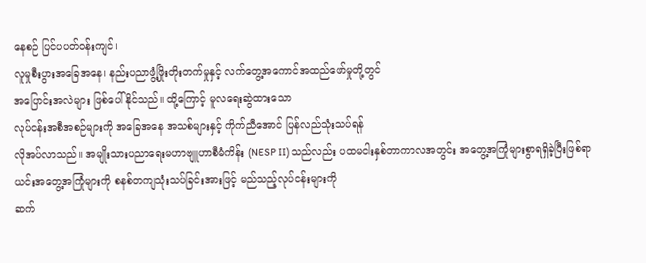နေစဉ် ပြင်ပပတ်ဝန်းကျင်၊
လူမှုစီးပွားအခြေအနေ၊ နည်းပညာဖွံ့ဖြိုးတိုးတက်မှုနှင့် လက်တွေ့အကောင်အထည်ဖော်မှုတို့တွင်
အပြောင်းအလဲများ ဖြစ်ပေါ်နိုင်သည်။ ထို့ကြောင့် မူလရေးဆွဲထားသော
လုပ်ငန်းအစီအစဉ်များကို အခြေအနေ အသစ်များနှင့် ကိုက်ညီအောင် ပြန်လည်သုံးသပ်ရန်
လိုအပ်လာသည်။ အမျိုးသားပညာရေးမဟာဗျူဟာစီမံကိန်း (NESP II) သည်လည်း ပထမငါးနှစ်တာကာလအတွင်း အတွေ့အကြုံများစွာရရှိခဲ့ပြီးဖြစ်ရာ
ယင်းအတွေ့အကြုံများကို စနစ်တကျသုံးသပ်ခြင်းအားဖြင့် မည်သည့်လုပ်ငန်းများကို
ဆက်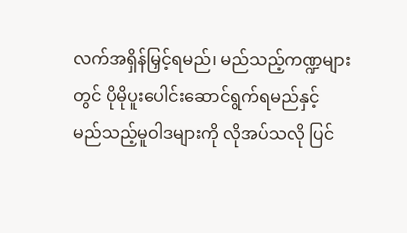လက်အရှိန်မြှင့်ရမည်၊ မည်သည့်ကဏ္ဍများတွင် ပိုမိုပူးပေါင်းဆောင်ရွက်ရမည်နှင့်
မည်သည့်မူဝါဒများကို လိုအပ်သလို ပြင်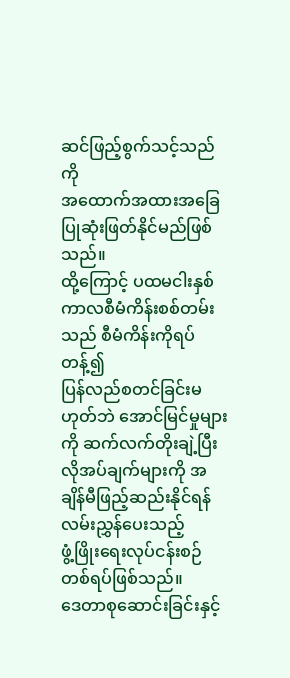ဆင်ဖြည့်စွက်သင့်သည်ကို
အထောက်အထားအခြေပြုဆုံးဖြတ်နိုင်မည်ဖြစ်သည်။
ထို့ကြောင့် ပထမငါးနှစ်ကာလစီမံကိန်းစစ်တမ်းသည် စီမံကိန်းကိုရပ်တန့်၍
ပြန်လည်စတင်ခြင်းမဟုတ်ဘဲ အောင်မြင်မှုများကို ဆက်လက်တိုးချဲ့ပြီး
လိုအပ်ချက်များကို အချိန်မီဖြည့်ဆည်းနိုင်ရန် လမ်းညွှန်ပေးသည့်
ဖွံ့ဖြိုးရေးလုပ်ငန်းစဉ်တစ်ရပ်ဖြစ်သည်။
ဒေတာစုဆောင်းခြင်းနှင့်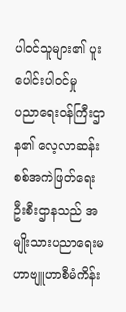ပါဝင်သူများ၏ ပူးပေါင်းပါဝင်မှု
ပညာရေးဝန်ကြီးဌာန၏ လေ့လာဆန်းစစ်အကဲဖြတ်ရေးဦးစီးဌာနသည် အမျိုးသားပညာရေးမဟာဗျူဟာစီမံကိန်း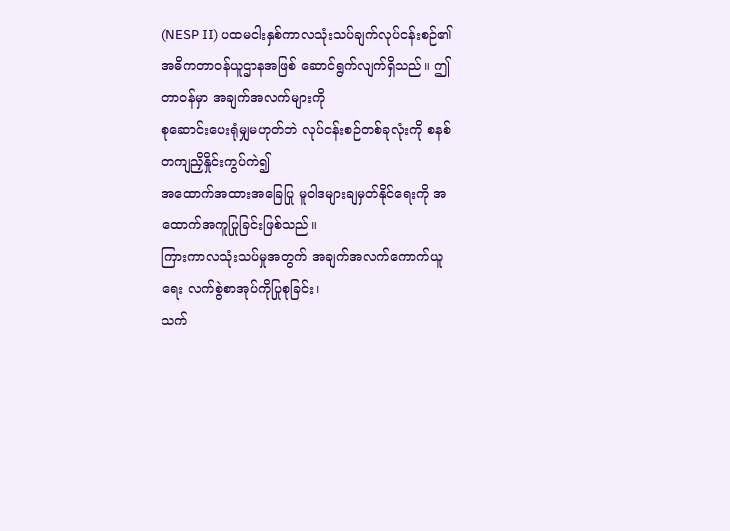(NESP II) ပထမငါးနှစ်ကာလသုံးသပ်ချက်လုပ်ငန်းစဉ်၏
အဓိကတာဝန်ယူဌာနအဖြစ် ဆောင်ရွက်လျက်ရှိသည်။ ဤတာဝန်မှာ အချက်အလက်များကို
စုဆောင်းပေးရုံမျှမဟုတ်ဘဲ လုပ်ငန်းစဉ်တစ်ခုလုံးကို စနစ်တကျညှိနှိုင်းကွပ်ကဲ၍
အထောက်အထားအခြေပြု မူဝါဒများချမှတ်နိုင်ရေးကို အထောက်အကူပြုခြင်းဖြစ်သည်။
ကြားကာလသုံးသပ်မှုအတွက် အချက်အလက်ကောက်ယူရေး လက်စွဲစာအုပ်ကိုပြုစုခြင်း၊
သက်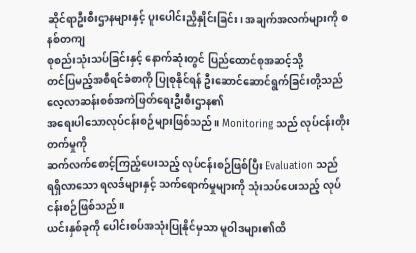ဆိုင်ရာဦးစီးဌာနများနှင့် ပူးပေါင်းညှိနှိုင်းခြင်း၊ အချက်အလက်များကို စနစ်တကျ
စုစည်းသုံးသပ်ခြင်းနှင့် နောက်ဆုံးတွင် ပြည်ထောင်စုအဆင့်သို့
တင်ပြမည့်အစီရင်ခံစာကို ပြုစုနိုင်ရန် ဦးဆောင်ဆောင်ရွက်ခြင်းတို့သည် လေ့လာဆန်းစစ်အကဲဖြတ်ရေးဦးစီးဌာန၏
အရေးပါသောလုပ်ငန်းစဉ်များဖြစ်သည်။ Monitoring သည် လုပ်ငန်းတိုးတက်မှုကို
ဆက်လက်စောင့်ကြည့်ပေးသည့် လုပ်ငန်းစဉ်ဖြစ်ပြီး Evaluation သည်
ရရှိလာသော ရလဒ်များနှင့် သက်ရောက်မှုများကို သုံးသပ်ပေးသည့် လုပ်ငန်းစဉ်ဖြစ်သည်။
ယင်းနှစ်ခုကို ပေါင်းစပ်အသုံးပြုနိုင်မှသာ မူဝါဒများ၏ထိ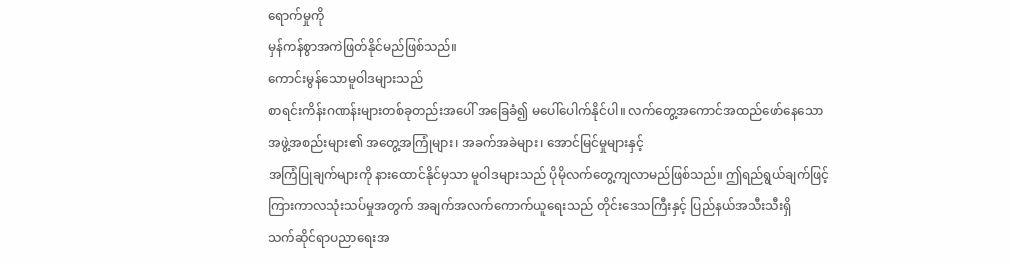ရောက်မှုကို
မှန်ကန်စွာအကဲဖြတ်နိုင်မည်ဖြစ်သည်။
ကောင်းမွန်သောမူဝါဒများသည်
စာရင်းကိန်းဂဏန်းများတစ်ခုတည်းအပေါ် အခြေခံ၍ မပေါ်ပေါက်နိုင်ပါ။ လက်တွေ့အကောင်အထည်ဖော်နေသော
အဖွဲ့အစည်းများ၏ အတွေ့အကြုံများ၊ အခက်အခဲများ၊ အောင်မြင်မှုများနှင့်
အကြံပြုချက်များကို နားထောင်နိုင်မှသာ မူဝါဒများသည် ပိုမိုလက်တွေ့ကျလာမည်ဖြစ်သည်။ ဤရည်ရွယ်ချက်ဖြင့်
ကြားကာလသုံးသပ်မှုအတွက် အချက်အလက်ကောက်ယူရေးသည် တိုင်းဒေသကြီးနှင့် ပြည်နယ်အသီးသီးရှိ
သက်ဆိုင်ရာပညာရေးအ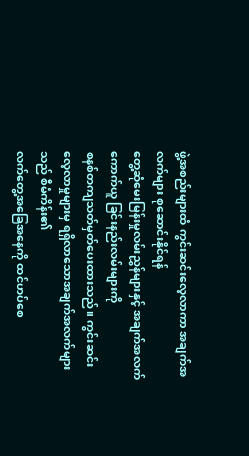ဖွဲ့အစည်းများထံ ကွင်းဆင်းလေ့လာကာ အချက်အလက်များ စုဆောင်းနိုင်ရန်
တွေ့ဆုံမေးမြန်းမှုလမ်းညွှန်များနှင့် အချက်အလက်ကောက်ယူ ခြင်းနည်းလမ်းများကို
စနစ်တကျသတ်မှတ်ပေးထားသည်။ ကွင်းဆင်းလေ့လာမှုများမှ ရရှိလာသောအချက်အလက်များသည် စီမံကိန်း၏
လက်တွေ့အခြေအနေကို ထင်ဟပ်စေ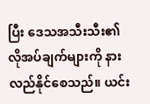ပြီး ဒေသအသီးသီး၏ လိုအပ်ချက်များကို နားလည်နိုင်စေသည်။ ယင်း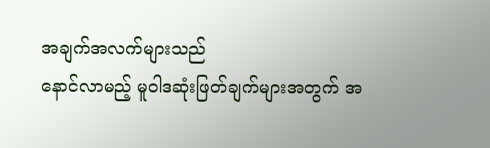အချက်အလက်များသည်
နောင်လာမည့် မူဝါဒဆုံးဖြတ်ချက်များအတွက် အ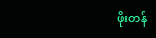ဖိုးတန်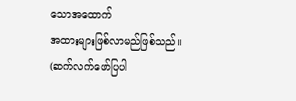သောအထောက်
အထားများဖြစ်လာမည်ဖြစ်သည်။
(ဆက်လက်ဖော်ပြပါ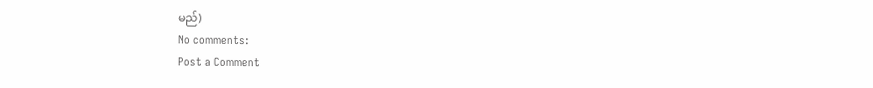မည်)
No comments:
Post a Comment